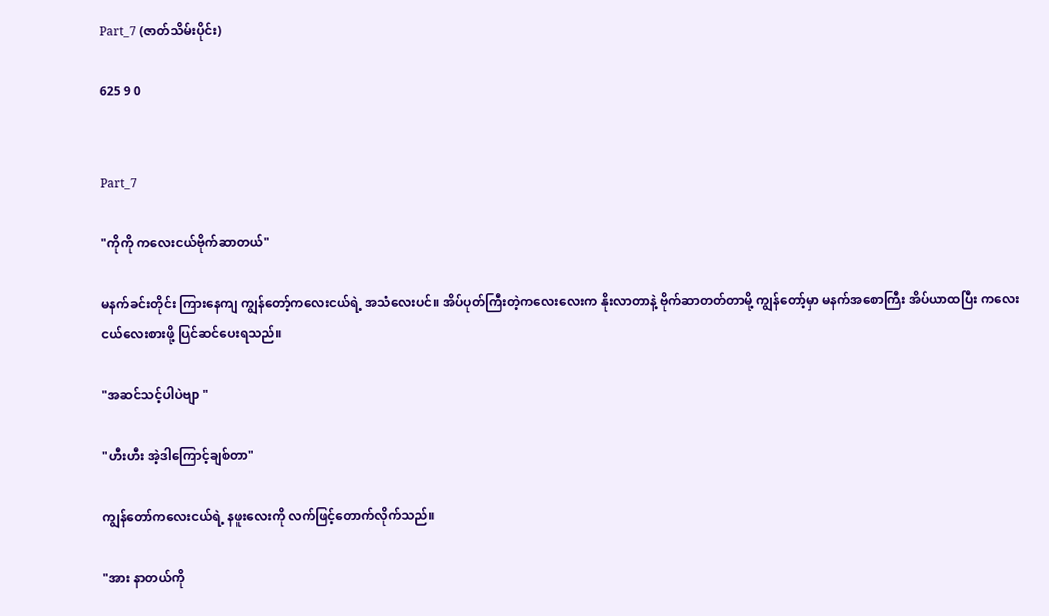Part_7 (ဇာတ်သိမ်းပိုင်း)

625 9 0


Part_7

"ကိုကို ကလေးငယ်ဗိုက်ဆာတယ်"

မနက်ခင်းတိုင်း ကြားနေကျ ကျွန်တော့်ကလေးငယ်ရဲ့ အသံလေးပင်။ အိပ်ပုတ်ကြီးတဲ့ကလေးလေးက နိုးလာတာနဲ့ ဗိုက်ဆာတတ်တာမို့ ကျွန်တော့်မှာ မနက်အစောကြီး အိပ်ယာထပြီး ကလေးငယ်လေးစားဖို့ ပြင်ဆင်ပေးရသည်။

"အဆင်သင့်ပါပဲဗျာ "

"ဟီးဟီး အဲ့ဒါကြောင့်ချစ်တာ"

ကျွန်တော်ကလေးငယ်ရဲ့ နဖူးလေးကို လက်ဖြင့်တောက်လိုက်သည်။

"အား နာတယ်ကို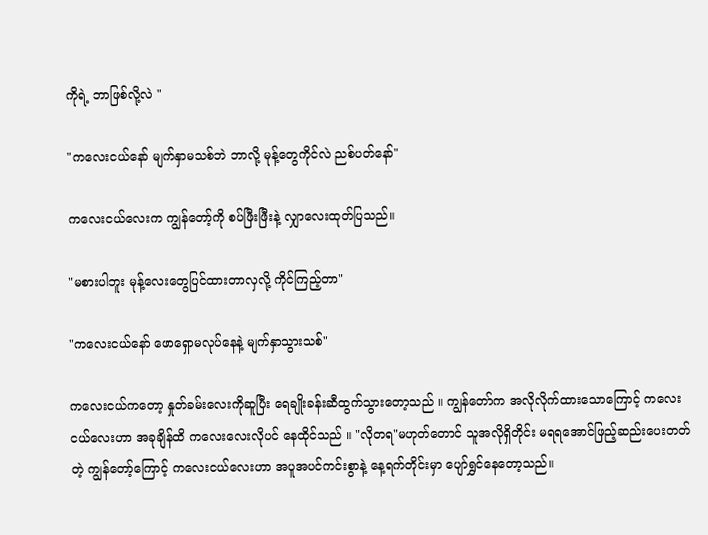ကိုရဲ့ ဘာဖြစ်လို့လဲ "

"ကလေးငယ်နော် မျက်နှာမသစ်ဘဲ ဘာလို့ မုန့်တွေကိုင်လဲ ညစ်ပတ်နော်"

ကလေးငယ်လေးက ကျွန်တော့်ကို စပ်ဖြီးဖြီးနဲ့ လျှာလေးထုတ်ပြသည်။

"မစားပါဘူး မုန့်လေးတွေပြင်ထားတာလှလို့ ကိုင်ကြည့်တာ"

"ကလေးငယ်နော် ဖောရှောမလုပ်နေနဲ့ မျက်နှာသွားသစ်"

ကလေးငယ်ကတော့ နှုတ်ခမ်းလေးကိုဆူပြီး ရေချိုးခန်းဆီထွက်သွားတော့သည် ။ ကျွန်တော်က အလိုလိုက်ထားသောကြောင့် ကလေးငယ်လေးဟာ အခုချိန်ထိ ကလေးလေးလိုပင် နေထိုင်သည် ။ "လိုတရ"မဟုတ်တောင် သူအလိုရှိတိုင်း မရရအောင်ဖြည့်ဆည်းပေးတတ်တဲ့ ကျွန်တော့်ကြောင့် ကလေးငယ်လေးဟာ အပူအပင်ကင်းစွာနဲ့ နေ့ရက်တိုင်းမှာ ပျော်ရွှင်နေတော့သည်။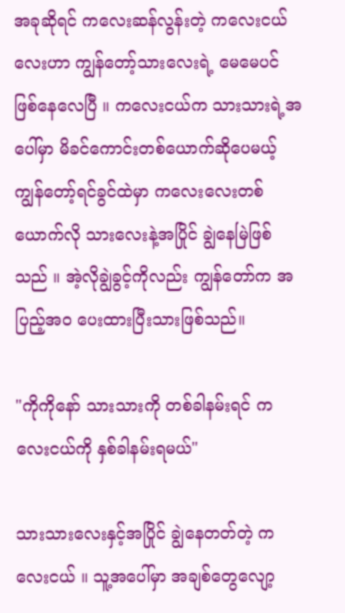အခုဆိုရင် ကလေးဆန်လွန်းတဲ့ ကလေးငယ်လေးဟာ ကျွန်တော့်သားလေးရဲ့ မေမေပင် ဖြစ်နေလေပြီ ။ ကလေးငယ်က သားသားရဲ့အပေါ်မှာ မိခင်ကောင်းတစ်ယောက်ဆိုပေမယ့် ကျွန်တော့်ရင်ခွင်ထဲမှာ ကလေးလေးတစ်ယောက်လို သားလေးနဲ့အပြိုင် ချွဲနေမြဲဖြစ်သည် ။ အဲ့လိုချွဲခွင့်ကိုလည်း ကျွန်တော်က အပြည့်အဝ ပေးထားပြီးသားဖြစ်သည်။

"ကိုကိုနော် သားသားကို တစ်ခါနမ်းရင် ကလေးငယ်ကို နှစ်ခါနမ်းရမယ်"

သားသားလေးနှင့်အပြိုင် ချွဲနေတတ်တဲ့ ကလေးငယ် ။ သူ့အပေါ်မှာ အချစ်တွေလျော့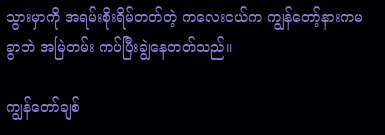သွားမှာကို အရမ်းစိုးရိမ်တတ်တဲ့ ကလေးငယ်က ကျွန်တော့်နားကမခွာဘဲ အမြဲတမ်း ကပ်ပြီးချွဲနေတတ်သည်။

ကျွန်တော်ချစ်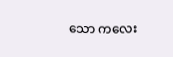သော ကလေး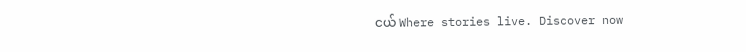ငယ် Where stories live. Discover now